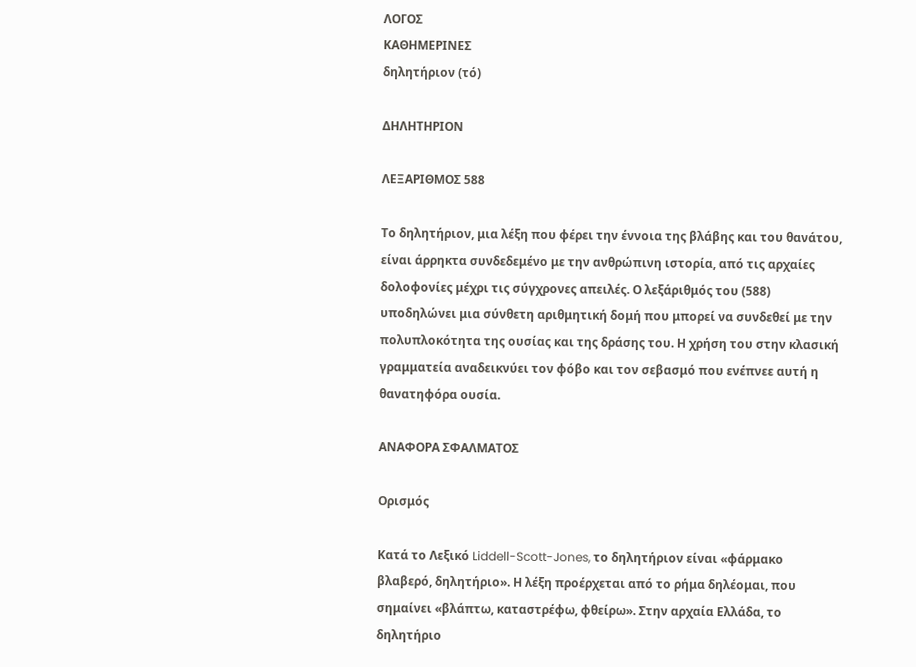ΛΟΓΟΣ
ΚΑΘΗΜΕΡΙΝΕΣ
δηλητήριον (τό)

ΔΗΛΗΤΗΡΙΟΝ

ΛΕΞΑΡΙΘΜΟΣ 588

Το δηλητήριον, μια λέξη που φέρει την έννοια της βλάβης και του θανάτου, είναι άρρηκτα συνδεδεμένο με την ανθρώπινη ιστορία, από τις αρχαίες δολοφονίες μέχρι τις σύγχρονες απειλές. Ο λεξάριθμός του (588) υποδηλώνει μια σύνθετη αριθμητική δομή που μπορεί να συνδεθεί με την πολυπλοκότητα της ουσίας και της δράσης του. Η χρήση του στην κλασική γραμματεία αναδεικνύει τον φόβο και τον σεβασμό που ενέπνεε αυτή η θανατηφόρα ουσία.

ΑΝΑΦΟΡΑ ΣΦΑΛΜΑΤΟΣ

Ορισμός

Κατά το Λεξικό Liddell-Scott-Jones, το δηλητήριον είναι «φάρμακο βλαβερό, δηλητήριο». Η λέξη προέρχεται από το ρήμα δηλέομαι, που σημαίνει «βλάπτω, καταστρέφω, φθείρω». Στην αρχαία Ελλάδα, το δηλητήριο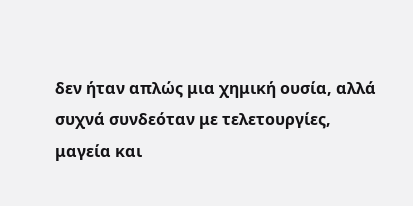δεν ήταν απλώς μια χημική ουσία, αλλά συχνά συνδεόταν με τελετουργίες, μαγεία και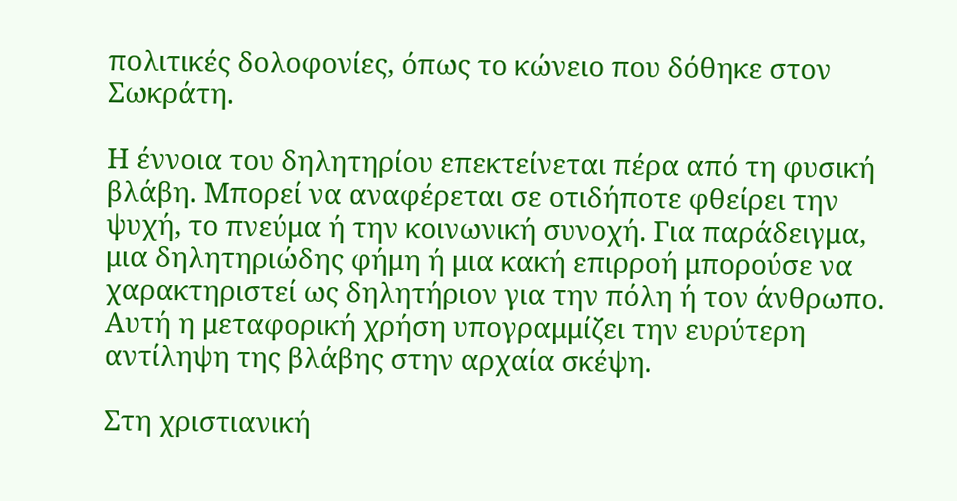πολιτικές δολοφονίες, όπως το κώνειο που δόθηκε στον Σωκράτη.

Η έννοια του δηλητηρίου επεκτείνεται πέρα από τη φυσική βλάβη. Μπορεί να αναφέρεται σε οτιδήποτε φθείρει την ψυχή, το πνεύμα ή την κοινωνική συνοχή. Για παράδειγμα, μια δηλητηριώδης φήμη ή μια κακή επιρροή μπορούσε να χαρακτηριστεί ως δηλητήριον για την πόλη ή τον άνθρωπο. Αυτή η μεταφορική χρήση υπογραμμίζει την ευρύτερη αντίληψη της βλάβης στην αρχαία σκέψη.

Στη χριστιανική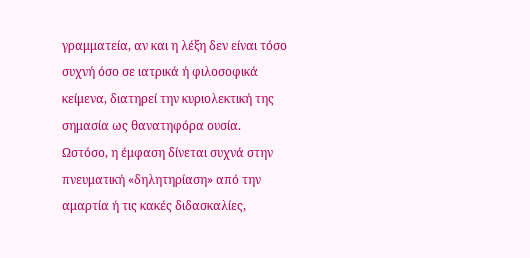γραμματεία, αν και η λέξη δεν είναι τόσο συχνή όσο σε ιατρικά ή φιλοσοφικά κείμενα, διατηρεί την κυριολεκτική της σημασία ως θανατηφόρα ουσία. Ωστόσο, η έμφαση δίνεται συχνά στην πνευματική «δηλητηρίαση» από την αμαρτία ή τις κακές διδασκαλίες,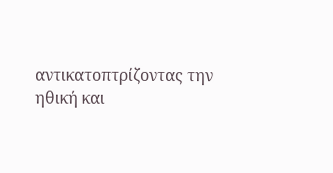αντικατοπτρίζοντας την ηθική και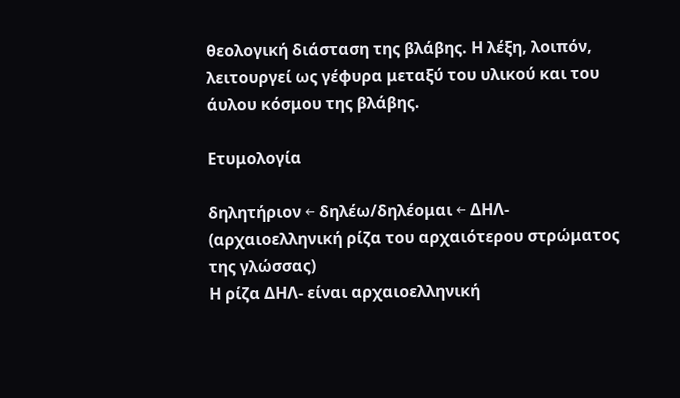θεολογική διάσταση της βλάβης. Η λέξη, λοιπόν, λειτουργεί ως γέφυρα μεταξύ του υλικού και του άυλου κόσμου της βλάβης.

Ετυμολογία

δηλητήριον ← δηλέω/δηλέομαι ← ΔΗΛ- (αρχαιοελληνική ρίζα του αρχαιότερου στρώματος της γλώσσας)
Η ρίζα ΔΗΛ- είναι αρχαιοελληνική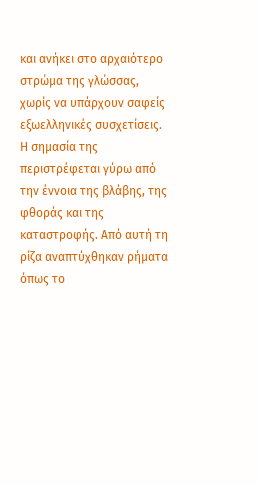και ανήκει στο αρχαιότερο στρώμα της γλώσσας, χωρίς να υπάρχουν σαφείς εξωελληνικές συσχετίσεις. Η σημασία της περιστρέφεται γύρω από την έννοια της βλάβης, της φθοράς και της καταστροφής. Από αυτή τη ρίζα αναπτύχθηκαν ρήματα όπως το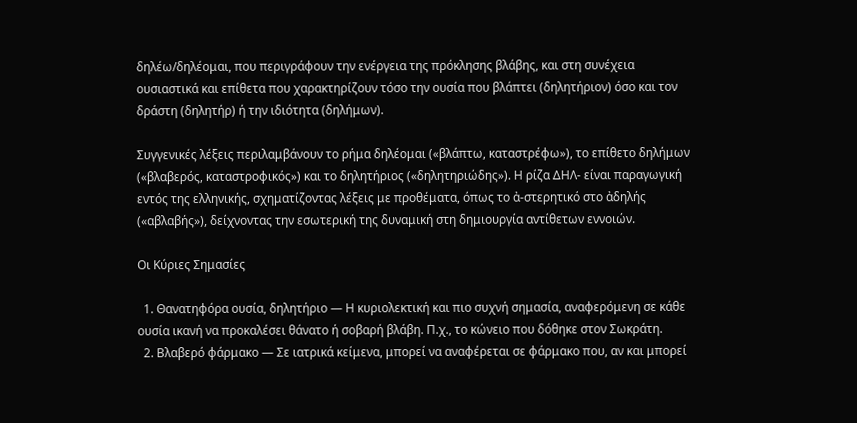δηλέω/δηλέομαι, που περιγράφουν την ενέργεια της πρόκλησης βλάβης, και στη συνέχεια ουσιαστικά και επίθετα που χαρακτηρίζουν τόσο την ουσία που βλάπτει (δηλητήριον) όσο και τον δράστη (δηλητήρ) ή την ιδιότητα (δηλήμων).

Συγγενικές λέξεις περιλαμβάνουν το ρήμα δηλέομαι («βλάπτω, καταστρέφω»), το επίθετο δηλήμων («βλαβερός, καταστροφικός») και το δηλητήριος («δηλητηριώδης»). Η ρίζα ΔΗΛ- είναι παραγωγική εντός της ελληνικής, σχηματίζοντας λέξεις με προθέματα, όπως το ἀ-στερητικό στο ἀδηλής («αβλαβής»), δείχνοντας την εσωτερική της δυναμική στη δημιουργία αντίθετων εννοιών.

Οι Κύριες Σημασίες

  1. Θανατηφόρα ουσία, δηλητήριο — Η κυριολεκτική και πιο συχνή σημασία, αναφερόμενη σε κάθε ουσία ικανή να προκαλέσει θάνατο ή σοβαρή βλάβη. Π.χ., το κώνειο που δόθηκε στον Σωκράτη.
  2. Βλαβερό φάρμακο — Σε ιατρικά κείμενα, μπορεί να αναφέρεται σε φάρμακο που, αν και μπορεί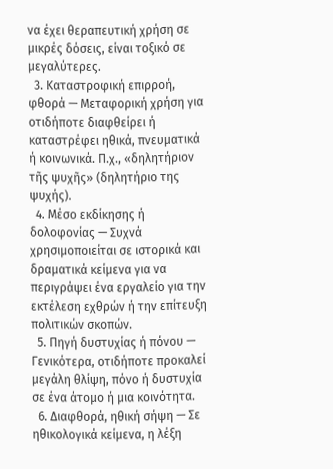να έχει θεραπευτική χρήση σε μικρές δόσεις, είναι τοξικό σε μεγαλύτερες.
  3. Καταστροφική επιρροή, φθορά — Μεταφορική χρήση για οτιδήποτε διαφθείρει ή καταστρέφει ηθικά, πνευματικά ή κοινωνικά. Π.χ., «δηλητήριον τῆς ψυχῆς» (δηλητήριο της ψυχής).
  4. Μέσο εκδίκησης ή δολοφονίας — Συχνά χρησιμοποιείται σε ιστορικά και δραματικά κείμενα για να περιγράψει ένα εργαλείο για την εκτέλεση εχθρών ή την επίτευξη πολιτικών σκοπών.
  5. Πηγή δυστυχίας ή πόνου — Γενικότερα, οτιδήποτε προκαλεί μεγάλη θλίψη, πόνο ή δυστυχία σε ένα άτομο ή μια κοινότητα.
  6. Διαφθορά, ηθική σήψη — Σε ηθικολογικά κείμενα, η λέξη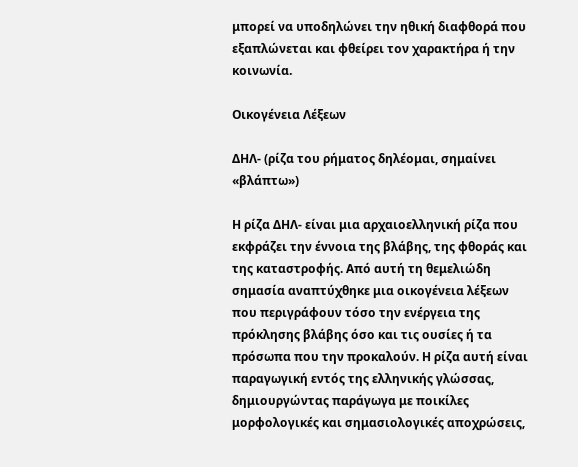μπορεί να υποδηλώνει την ηθική διαφθορά που εξαπλώνεται και φθείρει τον χαρακτήρα ή την κοινωνία.

Οικογένεια Λέξεων

ΔΗΛ- (ρίζα του ρήματος δηλέομαι, σημαίνει «βλάπτω»)

Η ρίζα ΔΗΛ- είναι μια αρχαιοελληνική ρίζα που εκφράζει την έννοια της βλάβης, της φθοράς και της καταστροφής. Από αυτή τη θεμελιώδη σημασία αναπτύχθηκε μια οικογένεια λέξεων που περιγράφουν τόσο την ενέργεια της πρόκλησης βλάβης όσο και τις ουσίες ή τα πρόσωπα που την προκαλούν. Η ρίζα αυτή είναι παραγωγική εντός της ελληνικής γλώσσας, δημιουργώντας παράγωγα με ποικίλες μορφολογικές και σημασιολογικές αποχρώσεις,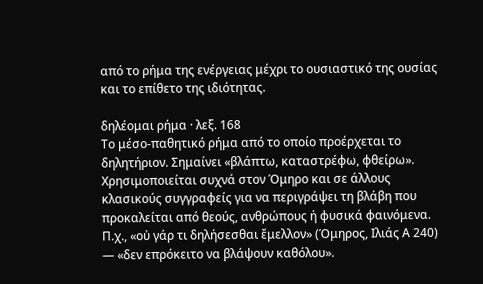από το ρήμα της ενέργειας μέχρι το ουσιαστικό της ουσίας και το επίθετο της ιδιότητας.

δηλέομαι ρήμα · λεξ. 168
Το μέσο-παθητικό ρήμα από το οποίο προέρχεται το δηλητήριον. Σημαίνει «βλάπτω, καταστρέφω, φθείρω». Χρησιμοποιείται συχνά στον Όμηρο και σε άλλους κλασικούς συγγραφείς για να περιγράψει τη βλάβη που προκαλείται από θεούς, ανθρώπους ή φυσικά φαινόμενα. Π.χ., «οὐ γάρ τι δηλήσεσθαι ἔμελλον» (Όμηρος, Ιλιάς Α 240) — «δεν επρόκειτο να βλάψουν καθόλου».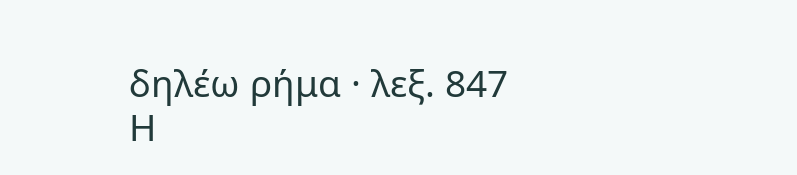δηλέω ρήμα · λεξ. 847
Η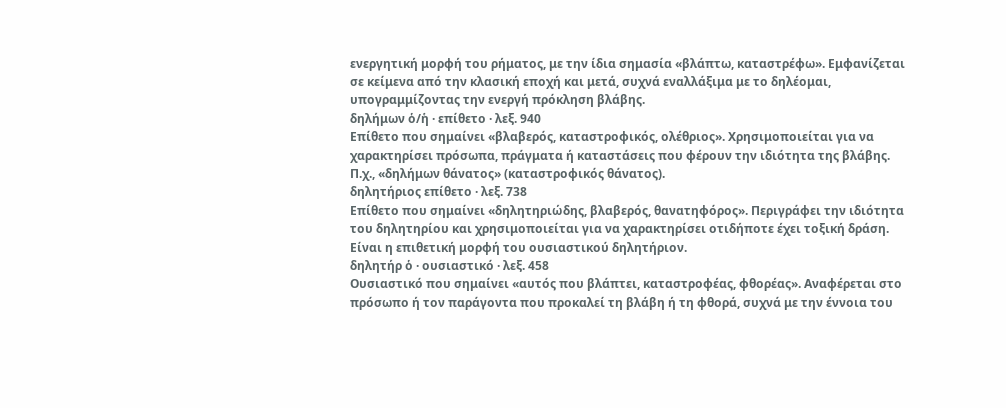ενεργητική μορφή του ρήματος, με την ίδια σημασία «βλάπτω, καταστρέφω». Εμφανίζεται σε κείμενα από την κλασική εποχή και μετά, συχνά εναλλάξιμα με το δηλέομαι, υπογραμμίζοντας την ενεργή πρόκληση βλάβης.
δηλήμων ὁ/ἡ · επίθετο · λεξ. 940
Επίθετο που σημαίνει «βλαβερός, καταστροφικός, ολέθριος». Χρησιμοποιείται για να χαρακτηρίσει πρόσωπα, πράγματα ή καταστάσεις που φέρουν την ιδιότητα της βλάβης. Π.χ., «δηλήμων θάνατος» (καταστροφικός θάνατος).
δηλητήριος επίθετο · λεξ. 738
Επίθετο που σημαίνει «δηλητηριώδης, βλαβερός, θανατηφόρος». Περιγράφει την ιδιότητα του δηλητηρίου και χρησιμοποιείται για να χαρακτηρίσει οτιδήποτε έχει τοξική δράση. Είναι η επιθετική μορφή του ουσιαστικού δηλητήριον.
δηλητήρ ὁ · ουσιαστικό · λεξ. 458
Ουσιαστικό που σημαίνει «αυτός που βλάπτει, καταστροφέας, φθορέας». Αναφέρεται στο πρόσωπο ή τον παράγοντα που προκαλεί τη βλάβη ή τη φθορά, συχνά με την έννοια του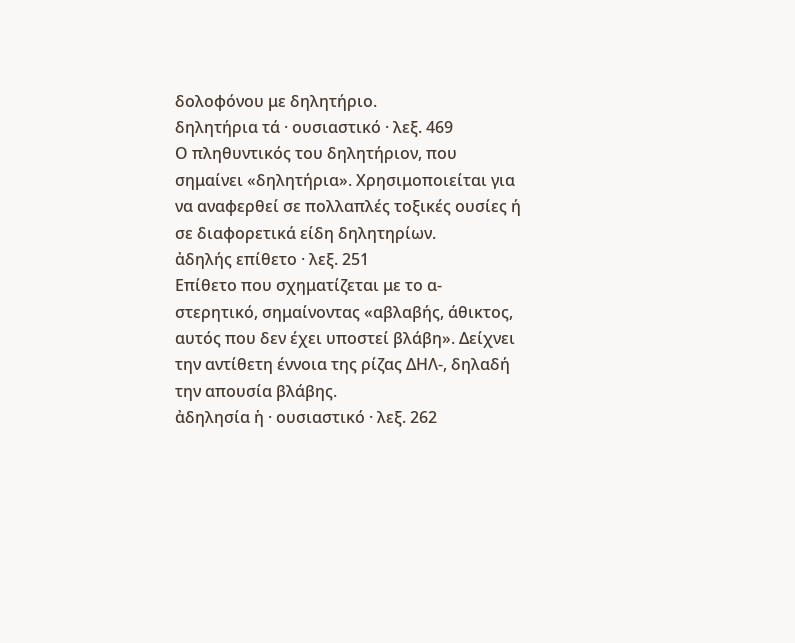δολοφόνου με δηλητήριο.
δηλητήρια τά · ουσιαστικό · λεξ. 469
Ο πληθυντικός του δηλητήριον, που σημαίνει «δηλητήρια». Χρησιμοποιείται για να αναφερθεί σε πολλαπλές τοξικές ουσίες ή σε διαφορετικά είδη δηλητηρίων.
ἀδηλής επίθετο · λεξ. 251
Επίθετο που σχηματίζεται με το α-στερητικό, σημαίνοντας «αβλαβής, άθικτος, αυτός που δεν έχει υποστεί βλάβη». Δείχνει την αντίθετη έννοια της ρίζας ΔΗΛ-, δηλαδή την απουσία βλάβης.
ἀδηλησία ἡ · ουσιαστικό · λεξ. 262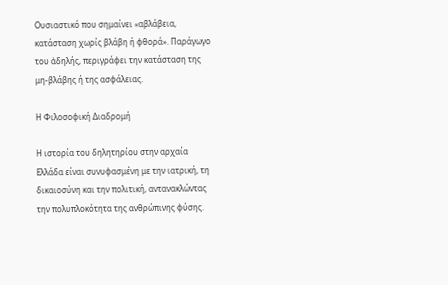Ουσιαστικό που σημαίνει «αβλάβεια, κατάσταση χωρίς βλάβη ή φθορά». Παράγωγο του ἀδηλής, περιγράφει την κατάσταση της μη-βλάβης ή της ασφάλειας.

Η Φιλοσοφική Διαδρομή

Η ιστορία του δηλητηρίου στην αρχαία Ελλάδα είναι συνυφασμένη με την ιατρική, τη δικαιοσύνη και την πολιτική, αντανακλώντας την πολυπλοκότητα της ανθρώπινης φύσης.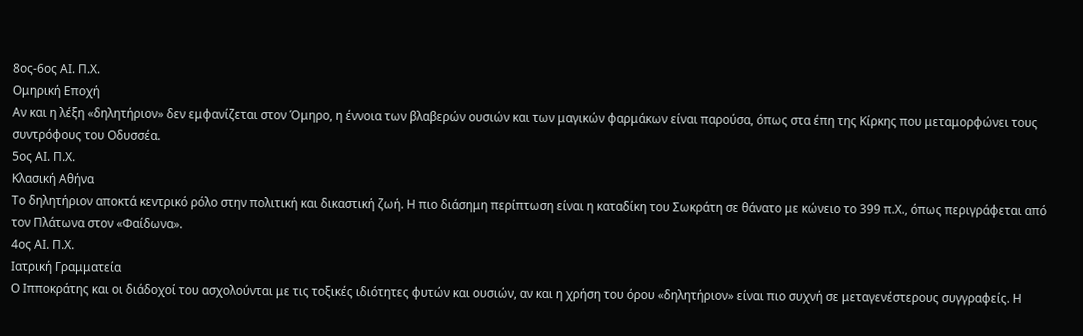8ος-6ος ΑΙ. Π.Χ.
Ομηρική Εποχή
Αν και η λέξη «δηλητήριον» δεν εμφανίζεται στον Όμηρο, η έννοια των βλαβερών ουσιών και των μαγικών φαρμάκων είναι παρούσα, όπως στα έπη της Κίρκης που μεταμορφώνει τους συντρόφους του Οδυσσέα.
5ος ΑΙ. Π.Χ.
Κλασική Αθήνα
Το δηλητήριον αποκτά κεντρικό ρόλο στην πολιτική και δικαστική ζωή. Η πιο διάσημη περίπτωση είναι η καταδίκη του Σωκράτη σε θάνατο με κώνειο το 399 π.Χ., όπως περιγράφεται από τον Πλάτωνα στον «Φαίδωνα».
4ος ΑΙ. Π.Χ.
Ιατρική Γραμματεία
Ο Ιπποκράτης και οι διάδοχοί του ασχολούνται με τις τοξικές ιδιότητες φυτών και ουσιών, αν και η χρήση του όρου «δηλητήριον» είναι πιο συχνή σε μεταγενέστερους συγγραφείς. Η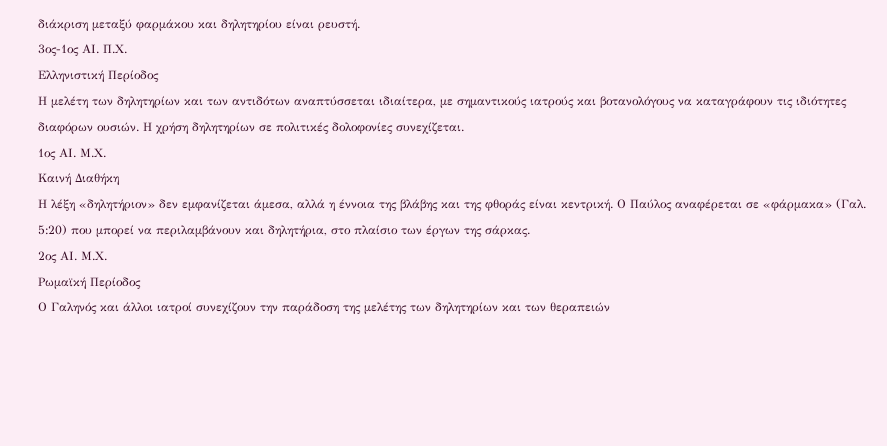διάκριση μεταξύ φαρμάκου και δηλητηρίου είναι ρευστή.
3ος-1ος ΑΙ. Π.Χ.
Ελληνιστική Περίοδος
Η μελέτη των δηλητηρίων και των αντιδότων αναπτύσσεται ιδιαίτερα, με σημαντικούς ιατρούς και βοτανολόγους να καταγράφουν τις ιδιότητες διαφόρων ουσιών. Η χρήση δηλητηρίων σε πολιτικές δολοφονίες συνεχίζεται.
1ος ΑΙ. Μ.Χ.
Καινή Διαθήκη
Η λέξη «δηλητήριον» δεν εμφανίζεται άμεσα, αλλά η έννοια της βλάβης και της φθοράς είναι κεντρική. Ο Παύλος αναφέρεται σε «φάρμακα» (Γαλ. 5:20) που μπορεί να περιλαμβάνουν και δηλητήρια, στο πλαίσιο των έργων της σάρκας.
2ος ΑΙ. Μ.Χ.
Ρωμαϊκή Περίοδος
Ο Γαληνός και άλλοι ιατροί συνεχίζουν την παράδοση της μελέτης των δηλητηρίων και των θεραπειών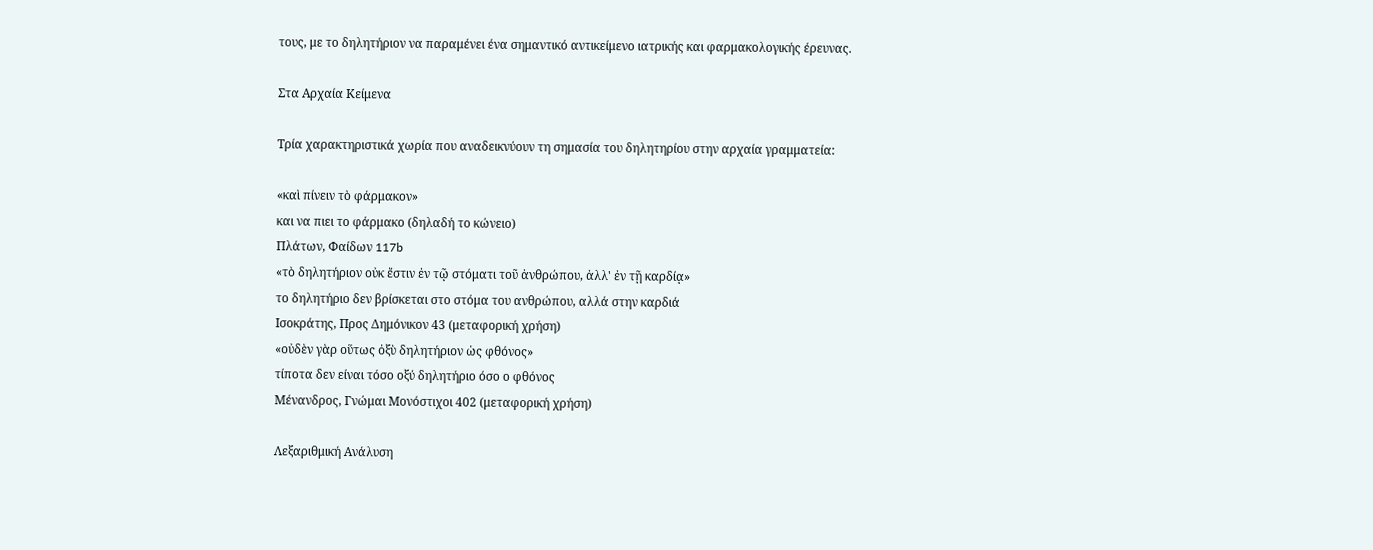τους, με το δηλητήριον να παραμένει ένα σημαντικό αντικείμενο ιατρικής και φαρμακολογικής έρευνας.

Στα Αρχαία Κείμενα

Τρία χαρακτηριστικά χωρία που αναδεικνύουν τη σημασία του δηλητηρίου στην αρχαία γραμματεία:

«καὶ πίνειν τὸ φάρμακον»
και να πιει το φάρμακο (δηλαδή το κώνειο)
Πλάτων, Φαίδων 117b
«τὸ δηλητήριον οὐκ ἔστιν ἐν τῷ στόματι τοῦ ἀνθρώπου, ἀλλ' ἐν τῇ καρδίᾳ»
το δηλητήριο δεν βρίσκεται στο στόμα του ανθρώπου, αλλά στην καρδιά
Ισοκράτης, Προς Δημόνικον 43 (μεταφορική χρήση)
«οὐδὲν γὰρ οὕτως ὀξὺ δηλητήριον ὡς φθόνος»
τίποτα δεν είναι τόσο οξύ δηλητήριο όσο ο φθόνος
Μένανδρος, Γνώμαι Μονόστιχοι 402 (μεταφορική χρήση)

Λεξαριθμική Ανάλυση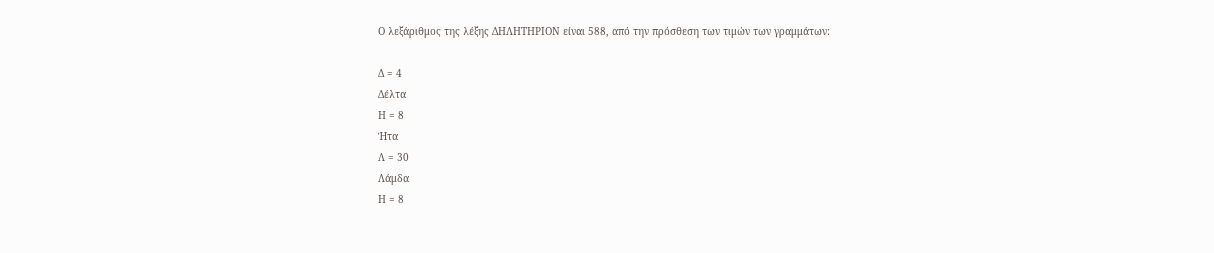Ο λεξάριθμος της λέξης ΔΗΛΗΤΗΡΙΟΝ είναι 588, από την πρόσθεση των τιμών των γραμμάτων:

Δ = 4
Δέλτα
Η = 8
Ήτα
Λ = 30
Λάμδα
Η = 8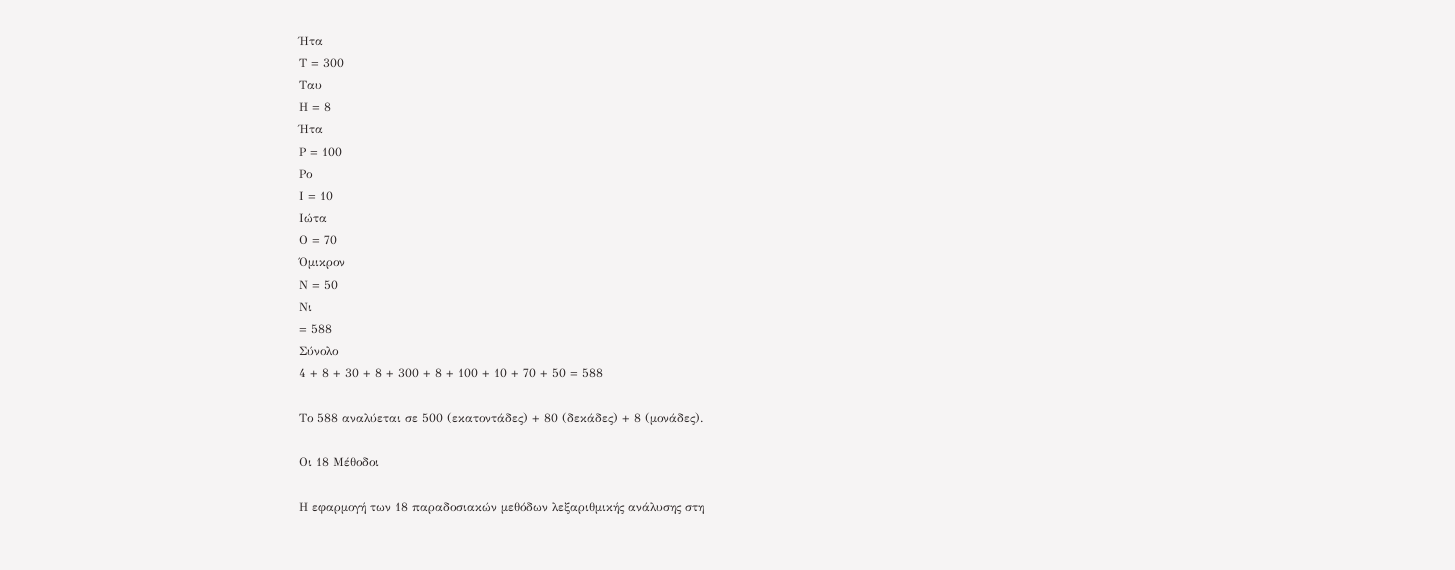Ήτα
Τ = 300
Ταυ
Η = 8
Ήτα
Ρ = 100
Ρο
Ι = 10
Ιώτα
Ο = 70
Όμικρον
Ν = 50
Νι
= 588
Σύνολο
4 + 8 + 30 + 8 + 300 + 8 + 100 + 10 + 70 + 50 = 588

Το 588 αναλύεται σε 500 (εκατοντάδες) + 80 (δεκάδες) + 8 (μονάδες).

Οι 18 Μέθοδοι

Η εφαρμογή των 18 παραδοσιακών μεθόδων λεξαριθμικής ανάλυσης στη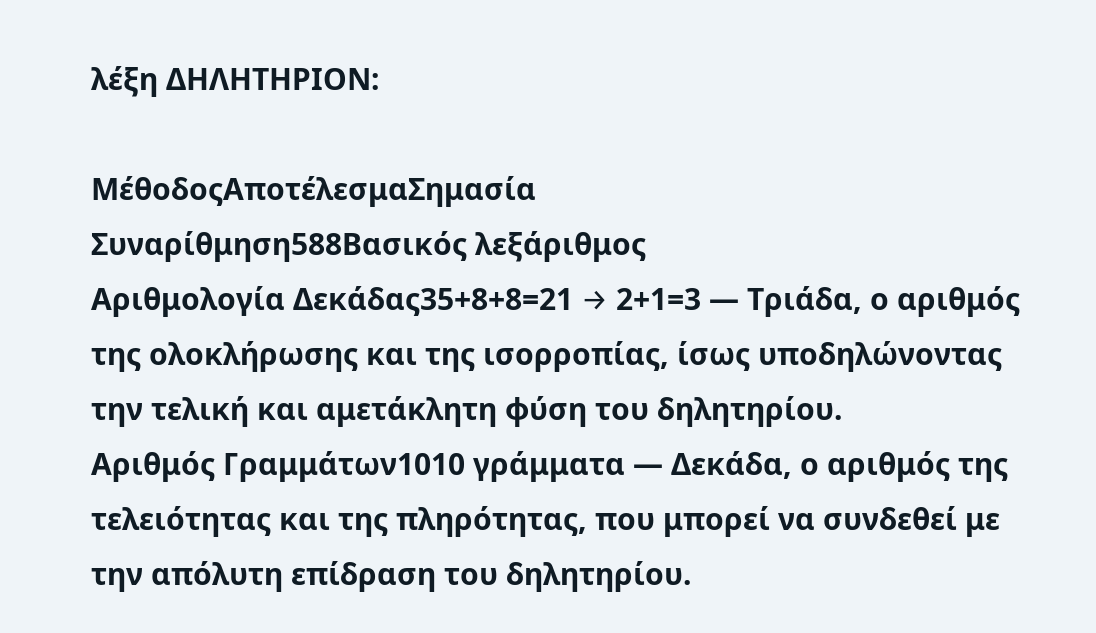λέξη ΔΗΛΗΤΗΡΙΟΝ:

ΜέθοδοςΑποτέλεσμαΣημασία
Συναρίθμηση588Βασικός λεξάριθμος
Αριθμολογία Δεκάδας35+8+8=21 → 2+1=3 — Τριάδα, ο αριθμός της ολοκλήρωσης και της ισορροπίας, ίσως υποδηλώνοντας την τελική και αμετάκλητη φύση του δηλητηρίου.
Αριθμός Γραμμάτων1010 γράμματα — Δεκάδα, ο αριθμός της τελειότητας και της πληρότητας, που μπορεί να συνδεθεί με την απόλυτη επίδραση του δηλητηρίου.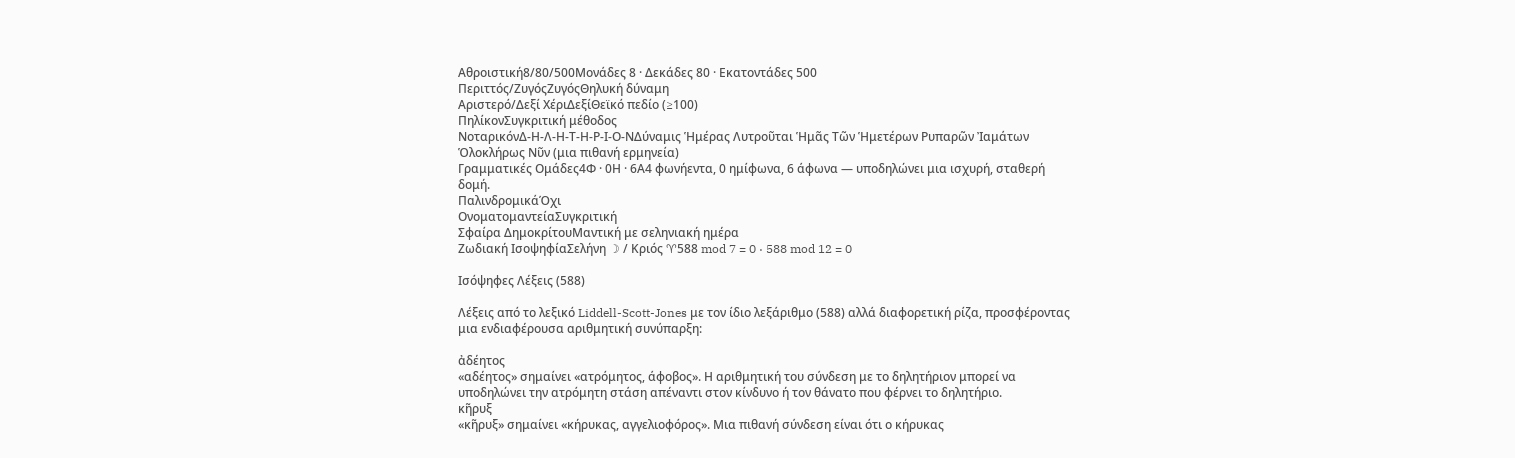Αθροιστική8/80/500Μονάδες 8 · Δεκάδες 80 · Εκατοντάδες 500
Περιττός/ΖυγόςΖυγόςΘηλυκή δύναμη
Αριστερό/Δεξί ΧέριΔεξίΘεϊκό πεδίο (≥100)
ΠηλίκονΣυγκριτική μέθοδος
ΝοταρικόνΔ-Η-Λ-Η-Τ-Η-Ρ-Ι-Ο-ΝΔύναμις Ἡμέρας Λυτροῦται Ἡμᾶς Τῶν Ἡμετέρων Ρυπαρῶν Ἰαμάτων Ὁλοκλήρως Νῦν (μια πιθανή ερμηνεία)
Γραμματικές Ομάδες4Φ · 0Η · 6Α4 φωνήεντα, 0 ημίφωνα, 6 άφωνα — υποδηλώνει μια ισχυρή, σταθερή δομή.
ΠαλινδρομικάΌχι
ΟνοματομαντείαΣυγκριτική
Σφαίρα ΔημοκρίτουΜαντική με σεληνιακή ημέρα
Ζωδιακή ΙσοψηφίαΣελήνη ☽ / Κριός ♈588 mod 7 = 0 · 588 mod 12 = 0

Ισόψηφες Λέξεις (588)

Λέξεις από το λεξικό Liddell-Scott-Jones με τον ίδιο λεξάριθμο (588) αλλά διαφορετική ρίζα, προσφέροντας μια ενδιαφέρουσα αριθμητική συνύπαρξη:

ἀδέητος
«αδέητος» σημαίνει «ατρόμητος, άφοβος». Η αριθμητική του σύνδεση με το δηλητήριον μπορεί να υποδηλώνει την ατρόμητη στάση απέναντι στον κίνδυνο ή τον θάνατο που φέρνει το δηλητήριο.
κῆρυξ
«κῆρυξ» σημαίνει «κήρυκας, αγγελιοφόρος». Μια πιθανή σύνδεση είναι ότι ο κήρυκας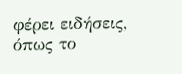φέρει ειδήσεις, όπως το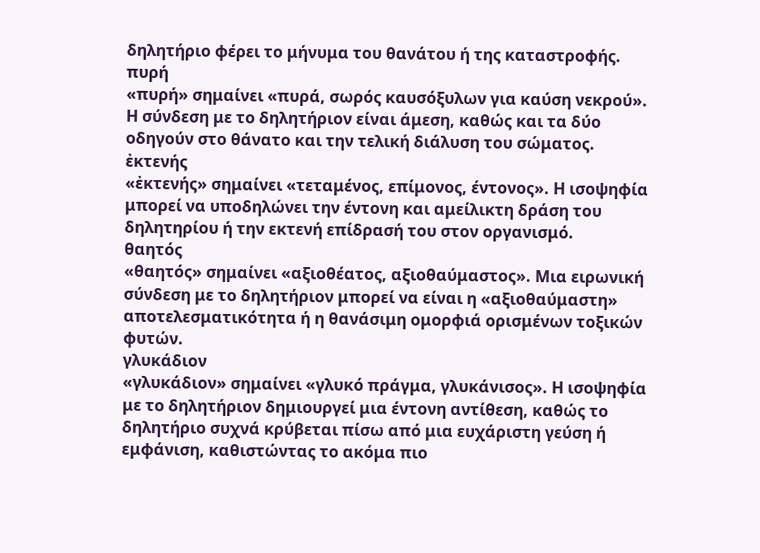δηλητήριο φέρει το μήνυμα του θανάτου ή της καταστροφής.
πυρή
«πυρή» σημαίνει «πυρά, σωρός καυσόξυλων για καύση νεκρού». Η σύνδεση με το δηλητήριον είναι άμεση, καθώς και τα δύο οδηγούν στο θάνατο και την τελική διάλυση του σώματος.
ἐκτενής
«ἐκτενής» σημαίνει «τεταμένος, επίμονος, έντονος». Η ισοψηφία μπορεί να υποδηλώνει την έντονη και αμείλικτη δράση του δηλητηρίου ή την εκτενή επίδρασή του στον οργανισμό.
θαητός
«θαητός» σημαίνει «αξιοθέατος, αξιοθαύμαστος». Μια ειρωνική σύνδεση με το δηλητήριον μπορεί να είναι η «αξιοθαύμαστη» αποτελεσματικότητα ή η θανάσιμη ομορφιά ορισμένων τοξικών φυτών.
γλυκάδιον
«γλυκάδιον» σημαίνει «γλυκό πράγμα, γλυκάνισος». Η ισοψηφία με το δηλητήριον δημιουργεί μια έντονη αντίθεση, καθώς το δηλητήριο συχνά κρύβεται πίσω από μια ευχάριστη γεύση ή εμφάνιση, καθιστώντας το ακόμα πιο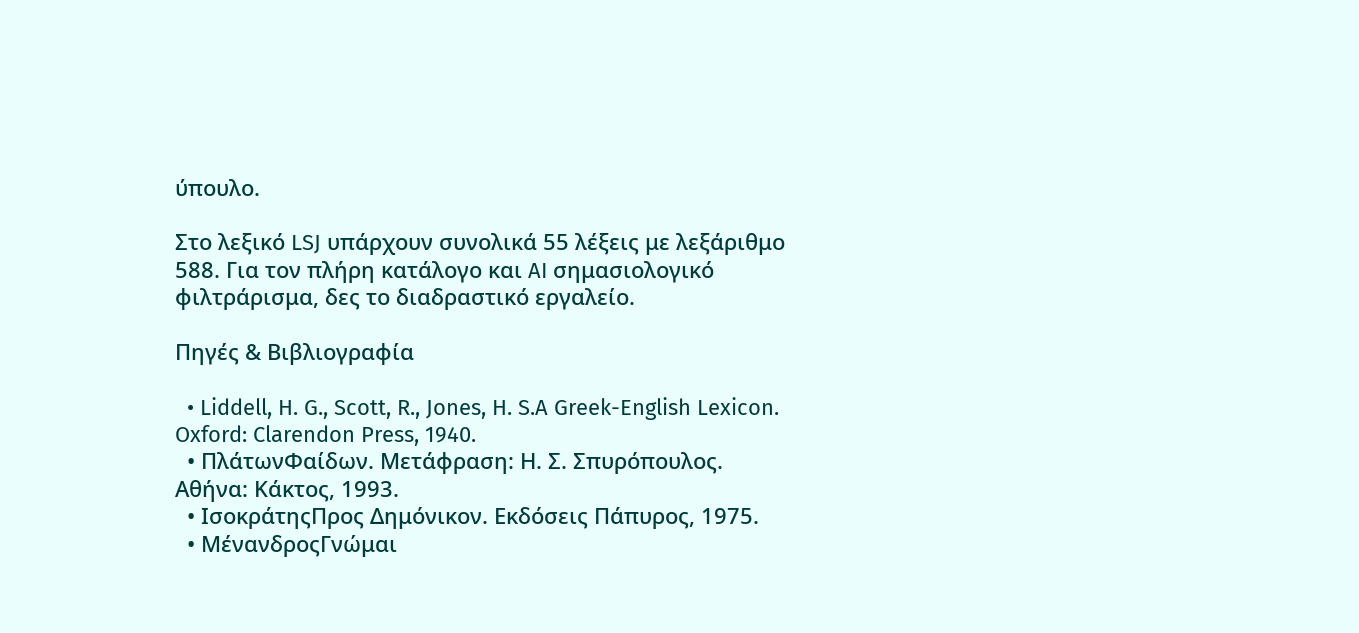ύπουλο.

Στο λεξικό LSJ υπάρχουν συνολικά 55 λέξεις με λεξάριθμο 588. Για τον πλήρη κατάλογο και AI σημασιολογικό φιλτράρισμα, δες το διαδραστικό εργαλείο.

Πηγές & Βιβλιογραφία

  • Liddell, H. G., Scott, R., Jones, H. S.A Greek-English Lexicon. Oxford: Clarendon Press, 1940.
  • ΠλάτωνΦαίδων. Μετάφραση: Η. Σ. Σπυρόπουλος. Αθήνα: Κάκτος, 1993.
  • ΙσοκράτηςΠρος Δημόνικον. Εκδόσεις Πάπυρος, 1975.
  • ΜένανδροςΓνώμαι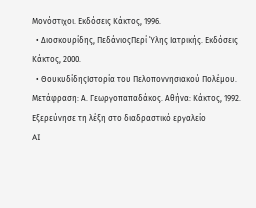Μονόστιχοι. Εκδόσεις Κάκτος, 1996.
  • Διοσκουρίδης, ΠεδάνιοςΠερί Ύλης Ιατρικής. Εκδόσεις Κάκτος, 2000.
  • ΘουκυδίδηςΙστορία του Πελοποννησιακού Πολέμου. Μετάφραση: Α. Γεωργοπαπαδάκος. Αθήνα: Κάκτος, 1992.
Εξερεύνησε τη λέξη στο διαδραστικό εργαλείο
AI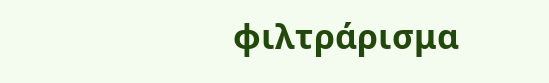φιλτράρισμα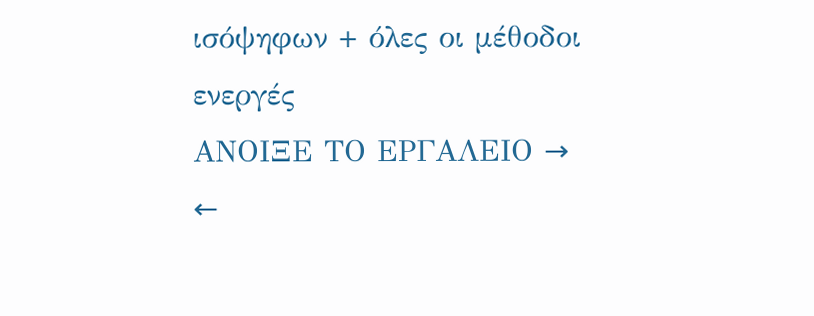ισόψηφων + όλες οι μέθοδοι ενεργές
ΑΝΟΙΞΕ ΤΟ ΕΡΓΑΛΕΙΟ →
←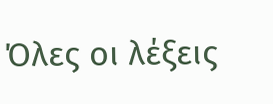Όλες οι λέξεις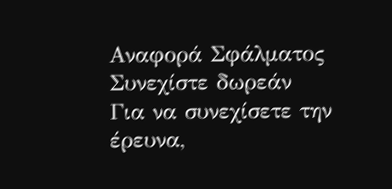Αναφορά Σφάλματος
Συνεχίστε δωρεάν
Για να συνεχίσετε την έρευνα,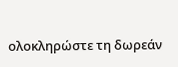ολοκληρώστε τη δωρεάν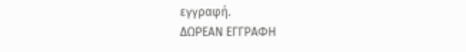εγγραφή.
ΔΩΡΕΑΝ ΕΓΓΡΑΦΗ